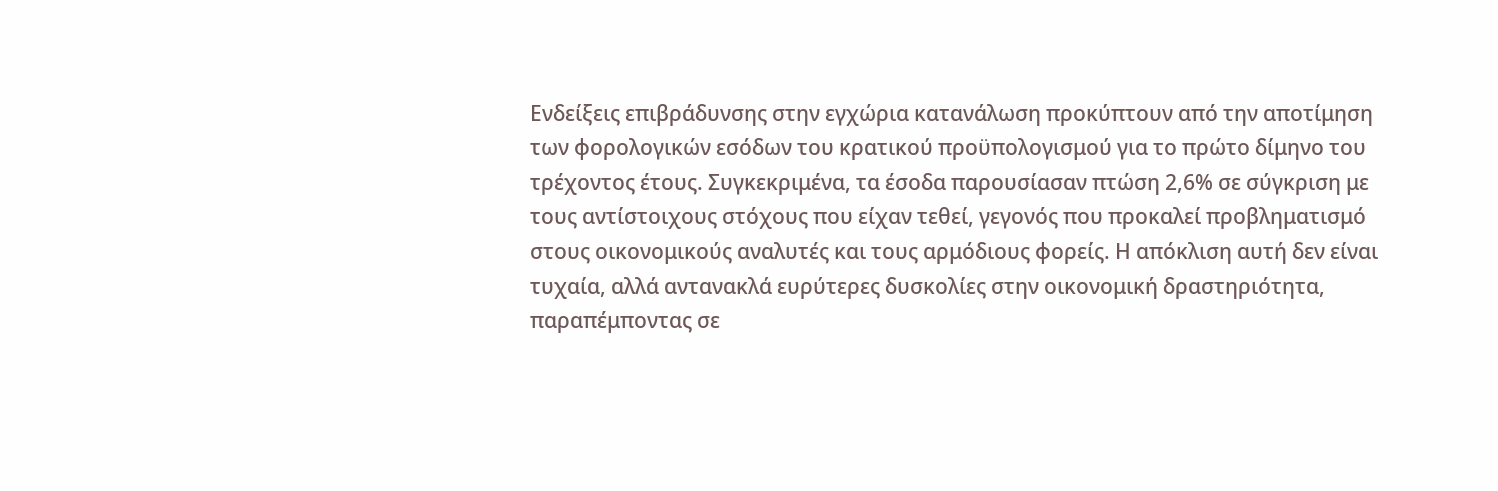Ενδείξεις επιβράδυνσης στην εγχώρια κατανάλωση προκύπτουν από την αποτίμηση των φορολογικών εσόδων του κρατικού προϋπολογισμού για το πρώτο δίμηνο του τρέχοντος έτους. Συγκεκριμένα, τα έσοδα παρουσίασαν πτώση 2,6% σε σύγκριση με τους αντίστοιχους στόχους που είχαν τεθεί, γεγονός που προκαλεί προβληματισμό στους οικονομικούς αναλυτές και τους αρμόδιους φορείς. Η απόκλιση αυτή δεν είναι τυχαία, αλλά αντανακλά ευρύτερες δυσκολίες στην οικονομική δραστηριότητα, παραπέμποντας σε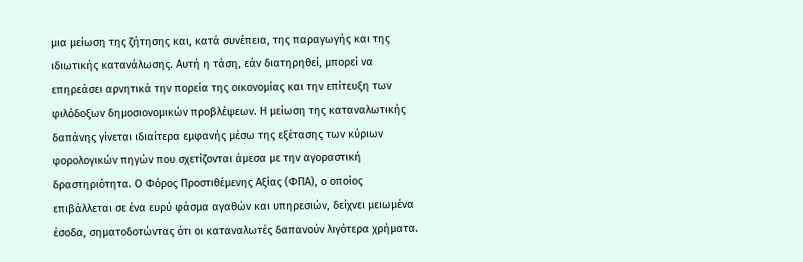μια μείωση της ζήτησης και, κατά συνέπεια, της παραγωγής και της ιδιωτικής κατανάλωσης. Αυτή η τάση, εάν διατηρηθεί, μπορεί να επηρεάσει αρνητικά την πορεία της οικονομίας και την επίτευξη των φιλόδοξων δημοσιονομικών προβλέψεων. Η μείωση της καταναλωτικής δαπάνης γίνεται ιδιαίτερα εμφανής μέσω της εξέτασης των κύριων φορολογικών πηγών που σχετίζονται άμεσα με την αγοραστική δραστηριότητα. Ο Φόρος Προστιθέμενης Αξίας (ΦΠΑ), ο οποίος επιβάλλεται σε ένα ευρύ φάσμα αγαθών και υπηρεσιών, δείχνει μειωμένα έσοδα, σηματοδοτώντας ότι οι καταναλωτές δαπανούν λιγότερα χρήματα.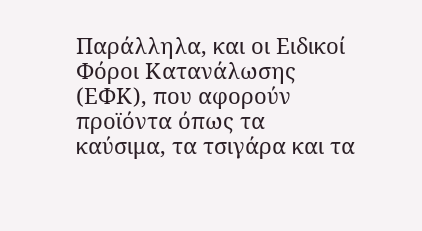Παράλληλα, και οι Ειδικοί Φόροι Κατανάλωσης (ΕΦΚ), που αφορούν προϊόντα όπως τα καύσιμα, τα τσιγάρα και τα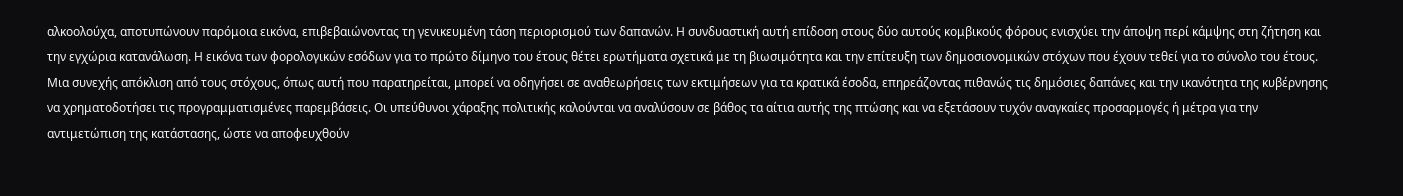αλκοολούχα, αποτυπώνουν παρόμοια εικόνα, επιβεβαιώνοντας τη γενικευμένη τάση περιορισμού των δαπανών. Η συνδυαστική αυτή επίδοση στους δύο αυτούς κομβικούς φόρους ενισχύει την άποψη περί κάμψης στη ζήτηση και την εγχώρια κατανάλωση. Η εικόνα των φορολογικών εσόδων για το πρώτο δίμηνο του έτους θέτει ερωτήματα σχετικά με τη βιωσιμότητα και την επίτευξη των δημοσιονομικών στόχων που έχουν τεθεί για το σύνολο του έτους. Μια συνεχής απόκλιση από τους στόχους, όπως αυτή που παρατηρείται, μπορεί να οδηγήσει σε αναθεωρήσεις των εκτιμήσεων για τα κρατικά έσοδα, επηρεάζοντας πιθανώς τις δημόσιες δαπάνες και την ικανότητα της κυβέρνησης να χρηματοδοτήσει τις προγραμματισμένες παρεμβάσεις. Οι υπεύθυνοι χάραξης πολιτικής καλούνται να αναλύσουν σε βάθος τα αίτια αυτής της πτώσης και να εξετάσουν τυχόν αναγκαίες προσαρμογές ή μέτρα για την αντιμετώπιση της κατάστασης, ώστε να αποφευχθούν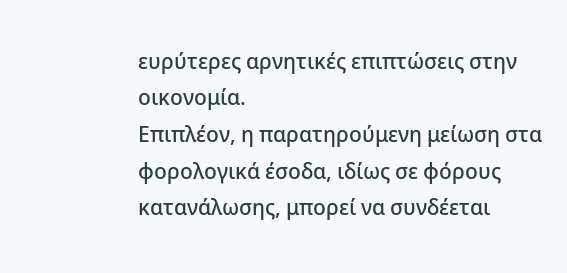ευρύτερες αρνητικές επιπτώσεις στην οικονομία.
Επιπλέον, η παρατηρούμενη μείωση στα φορολογικά έσοδα, ιδίως σε φόρους κατανάλωσης, μπορεί να συνδέεται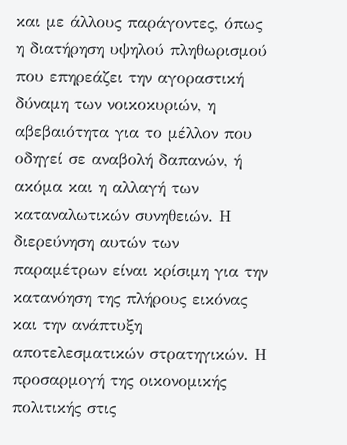και με άλλους παράγοντες, όπως η διατήρηση υψηλού πληθωρισμού που επηρεάζει την αγοραστική δύναμη των νοικοκυριών, η αβεβαιότητα για το μέλλον που οδηγεί σε αναβολή δαπανών, ή ακόμα και η αλλαγή των καταναλωτικών συνηθειών. Η διερεύνηση αυτών των παραμέτρων είναι κρίσιμη για την κατανόηση της πλήρους εικόνας και την ανάπτυξη αποτελεσματικών στρατηγικών. Η προσαρμογή της οικονομικής πολιτικής στις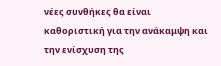νέες συνθήκες θα είναι καθοριστική για την ανάκαμψη και την ενίσχυση της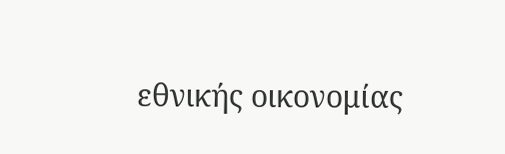εθνικής οικονομίας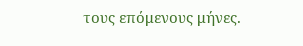τους επόμενους μήνες.